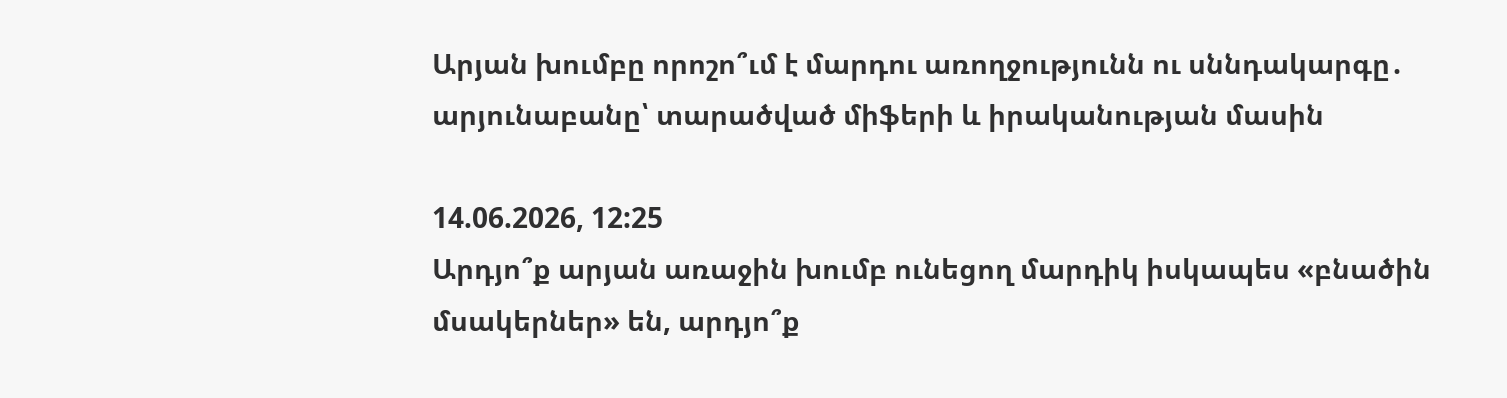Արյան խումբը որոշո՞ւմ է մարդու առողջությունն ու սննդակարգը․ արյունաբանը՝ տարածված միֆերի և իրականության մասին

14.06.2026, 12:25
Արդյո՞ք արյան առաջին խումբ ունեցող մարդիկ իսկապես «բնածին մսակերներ» են, արդյո՞ք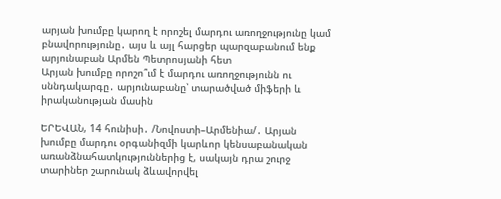արյան խումբը կարող է որոշել մարդու առողջությունը կամ բնավորությունը․ այս և այլ հարցեր պարզաբանում ենք արյունաբան Արմեն Պետրոսյանի հետ
Արյան խումբը որոշո՞ւմ է մարդու առողջությունն ու սննդակարգը․ արյունաբանը՝ տարածված միֆերի և իրականության մասին

ԵՐԵՎԱՆ, 14 հունիսի․ /Նովոստի–Արմենիա/․ Արյան խումբը մարդու օրգանիզմի կարևոր կենսաբանական առանձնահատկություններից է, սակայն դրա շուրջ տարիներ շարունակ ձևավորվել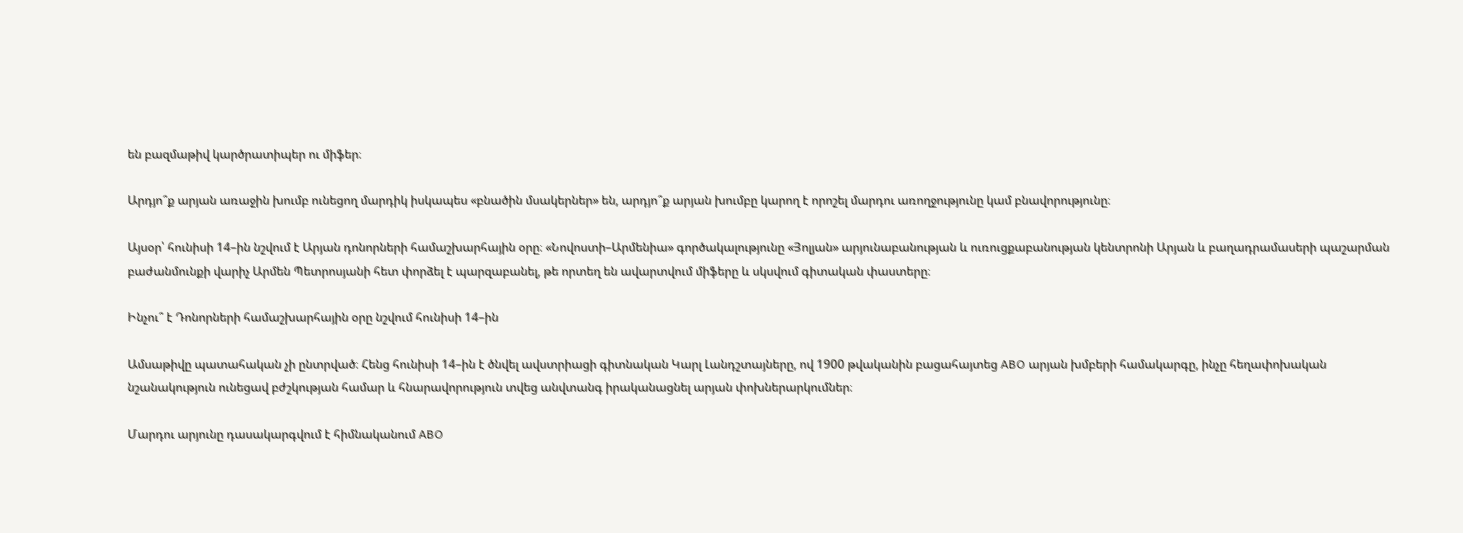են բազմաթիվ կարծրատիպեր ու միֆեր։

Արդյո՞ք արյան առաջին խումբ ունեցող մարդիկ իսկապես «բնածին մսակերներ» են, արդյո՞ք արյան խումբը կարող է որոշել մարդու առողջությունը կամ բնավորությունը։

Այսօր՝ հունիսի 14–ին նշվում է Արյան դոնորների համաշխարհային օրը։ «Նովոստի–Արմենիա» գործակալությունը «Յոլյան» արյունաբանության և ուռուցքաբանության կենտրոնի Արյան և բաղադրամասերի պաշարման բաժանմունքի վարիչ Արմեն Պետրոսյանի հետ փորձել է պարզաբանել, թե որտեղ են ավարտվում միֆերը և սկսվում գիտական փաստերը։

Ինչու՞ է Դոնորների համաշխարհային օրը նշվում հունիսի 14–ին

Ամսաթիվը պատահական չի ընտրված։ Հենց հունիսի 14–ին է ծնվել ավստրիացի գիտնական Կարլ Լանդշտայները, ով 1900 թվականին բացահայտեց ABO արյան խմբերի համակարգը, ինչը հեղափոխական նշանակություն ունեցավ բժշկության համար և հնարավորություն տվեց անվտանգ իրականացնել արյան փոխներարկումներ։

Մարդու արյունը դասակարգվում է հիմնականում ABO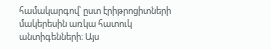համակարգով՝ ըստ էրիթրոցիտների մակերեսին առկա հատուկ անտիգենների։ Այս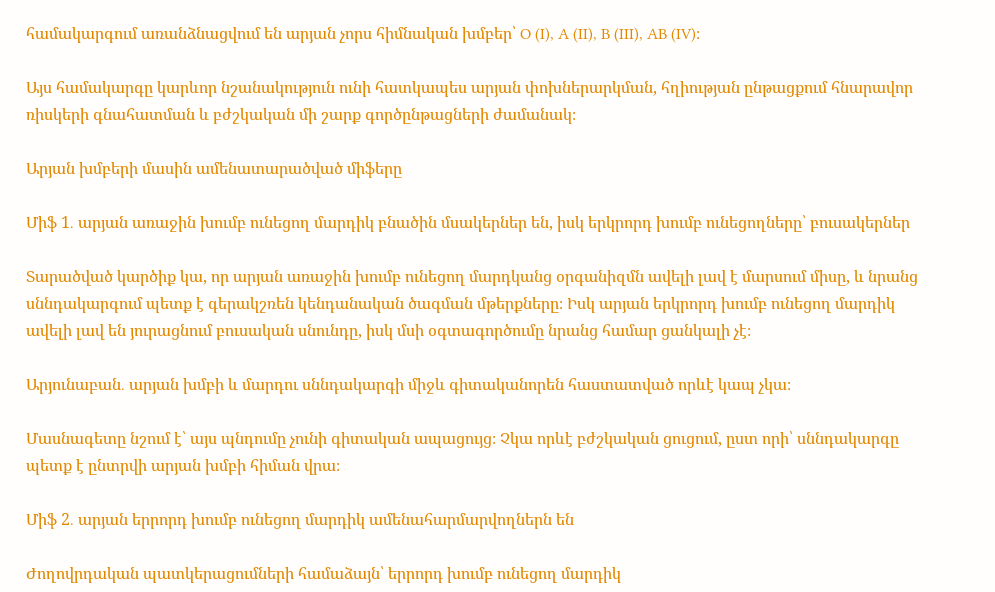համակարգում առանձնացվում են արյան չորս հիմնական խմբեր՝ O (I), A (II), B (III), AB (IV)։

Այս համակարգը կարևոր նշանակություն ունի հատկապես արյան փոխներարկման, հղիության ընթացքում հնարավոր ռիսկերի գնահատման և բժշկական մի շարք գործընթացների ժամանակ։

Արյան խմբերի մասին ամենատարածված միֆերը

Միֆ 1․ արյան առաջին խումբ ունեցող մարդիկ բնածին մսակերներ են, իսկ երկրորդ խումբ ունեցողները՝ բուսակերներ

Տարածված կարծիք կա, որ արյան առաջին խումբ ունեցող մարդկանց օրգանիզմն ավելի լավ է մարսում միսը, և նրանց սննդակարգում պետք է գերակշռեն կենդանական ծագման մթերքները։ Իսկ արյան երկրորդ խումբ ունեցող մարդիկ ավելի լավ են յուրացնում բուսական սնունդը, իսկ մսի օգտագործումը նրանց համար ցանկալի չէ։

Արյունաբան․ արյան խմբի և մարդու սննդակարգի միջև գիտականորեն հաստատված որևէ կապ չկա։

Մասնագետը նշում է՝ այս պնդումը չունի գիտական ապացույց։ Չկա որևէ բժշկական ցուցում, ըստ որի՝ սննդակարգը պետք է ընտրվի արյան խմբի հիման վրա։

Միֆ 2․ արյան երրորդ խումբ ունեցող մարդիկ ամենահարմարվողներն են

Ժողովրդական պատկերացումների համաձայն՝ երրորդ խումբ ունեցող մարդիկ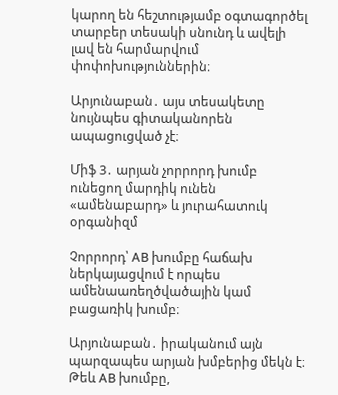կարող են հեշտությամբ օգտագործել տարբեր տեսակի սնունդ և ավելի լավ են հարմարվում փոփոխություններին։

Արյունաբան․ այս տեսակետը նույնպես գիտականորեն ապացուցված չէ։

Միֆ 3․ արյան չորրորդ խումբ ունեցող մարդիկ ունեն «ամենաբարդ» և յուրահատուկ օրգանիզմ

Չորրորդ՝ AB խումբը հաճախ ներկայացվում է որպես ամենաառեղծվածային կամ բացառիկ խումբ։

Արյունաբան․ իրականում այն պարզապես արյան խմբերից մեկն է։ Թեև AB խումբը,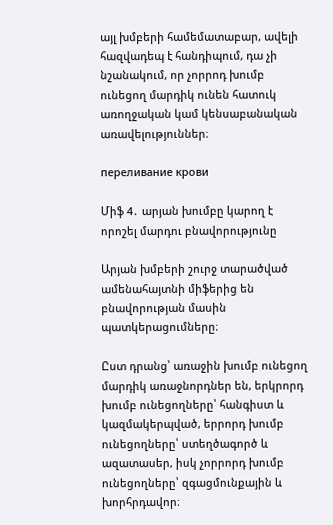այլ խմբերի համեմատաբար, ավելի հազվադեպ է հանդիպում, դա չի նշանակում, որ չորրոդ խումբ ունեցող մարդիկ ունեն հատուկ առողջական կամ կենսաբանական առավելություններ։

переливание крови

Միֆ 4․ արյան խումբը կարող է որոշել մարդու բնավորությունը

Արյան խմբերի շուրջ տարածված ամենահայտնի միֆերից են բնավորության մասին պատկերացումները։

Ըստ դրանց՝ առաջին խումբ ունեցող մարդիկ առաջնորդներ են, երկրորդ խումբ ունեցողները՝ հանգիստ և կազմակերպված, երրորդ խումբ ունեցողները՝ ստեղծագործ և ազատասեր, իսկ չորրորդ խումբ ունեցողները՝ զգացմունքային և խորհրդավոր։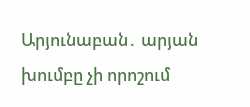Արյունաբան․ արյան խումբը չի որոշում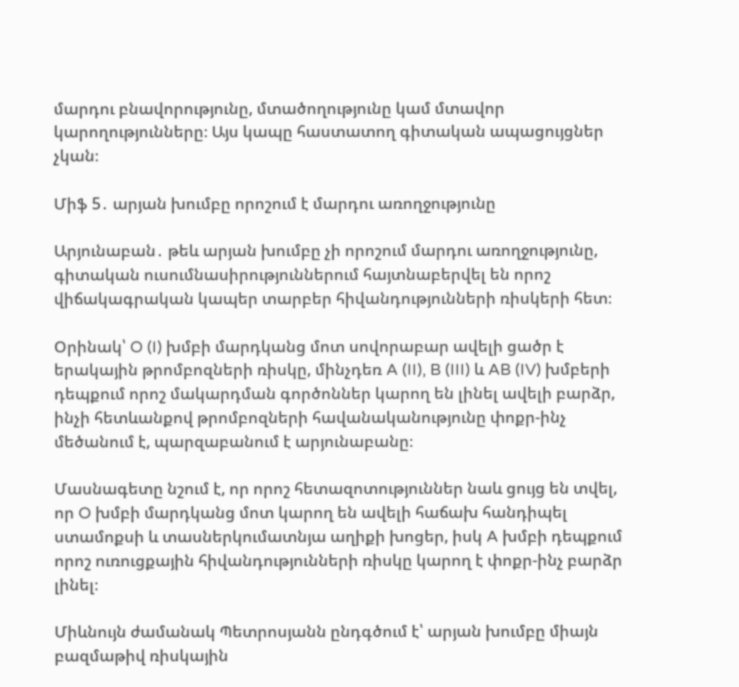մարդու բնավորությունը, մտածողությունը կամ մտավոր կարողությունները։ Այս կապը հաստատող գիտական ապացույցներ չկան։

Միֆ 5․ արյան խումբը որոշում է մարդու առողջությունը

Արյունաբան․ թեև արյան խումբը չի որոշում մարդու առողջությունը, գիտական ուսումնասիրություններում հայտնաբերվել են որոշ վիճակագրական կապեր տարբեր հիվանդությունների ռիսկերի հետ։

Օրինակ՝ O (I) խմբի մարդկանց մոտ սովորաբար ավելի ցածր է երակային թրոմբոզների ռիսկը, մինչդեռ A (II), B (III) և AB (IV) խմբերի դեպքում որոշ մակարդման գործոններ կարող են լինել ավելի բարձր, ինչի հետևանքով թրոմբոզների հավանականությունը փոքր-ինչ մեծանում է, պարզաբանում է արյունաբանը։

Մասնագետը նշում է, որ որոշ հետազոտություններ նաև ցույց են տվել, որ O խմբի մարդկանց մոտ կարող են ավելի հաճախ հանդիպել ստամոքսի և տասներկումատնյա աղիքի խոցեր, իսկ A խմբի դեպքում որոշ ուռուցքային հիվանդությունների ռիսկը կարող է փոքր-ինչ բարձր լինել։

Միևնույն ժամանակ Պետրոսյանն ընդգծում է՝ արյան խումբը միայն բազմաթիվ ռիսկային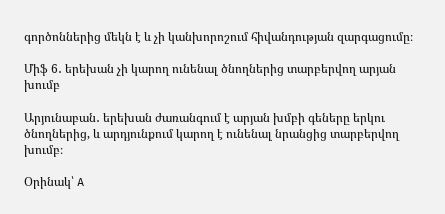գործոններից մեկն է և չի կանխորոշում հիվանդության զարգացումը։

Միֆ 6․ երեխան չի կարող ունենալ ծնողներից տարբերվող արյան խումբ

Արյունաբան․ երեխան ժառանգում է արյան խմբի գեները երկու ծնողներից, և արդյունքում կարող է ունենալ նրանցից տարբերվող խումբ։

Օրինակ՝ A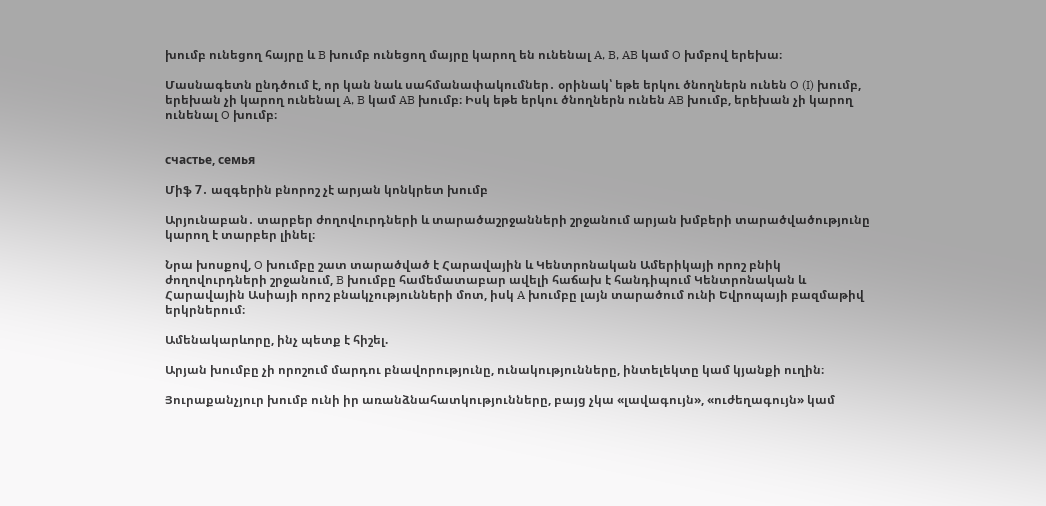խումբ ունեցող հայրը և B խումբ ունեցող մայրը կարող են ունենալ A, B, AB կամ O խմբով երեխա։

Մասնագետն ընդծում է, որ կան նաև սահմանափակումներ․ օրինակ՝ եթե երկու ծնողներն ունեն O (I) խումբ, երեխան չի կարող ունենալ A, B կամ AB խումբ։ Իսկ եթե երկու ծնողներն ունեն AB խումբ, երեխան չի կարող ունենալ O խումբ։


счастье, семья

Միֆ 7․ ազգերին բնորոշ չէ արյան կոնկրետ խումբ

Արյունաբան․ տարբեր ժողովուրդների և տարածաշրջանների շրջանում արյան խմբերի տարածվածությունը կարող է տարբեր լինել։

Նրա խոսքով, O խումբը շատ տարածված է Հարավային և Կենտրոնական Ամերիկայի որոշ բնիկ ժողովուրդների շրջանում, B խումբը համեմատաբար ավելի հաճախ է հանդիպում Կենտրոնական և Հարավային Ասիայի որոշ բնակչությունների մոտ, իսկ A խումբը լայն տարածում ունի Եվրոպայի բազմաթիվ երկրներում։

Ամենակարևորը, ինչ պետք է հիշել.

Արյան խումբը չի որոշում մարդու բնավորությունը, ունակությունները, ինտելեկտը կամ կյանքի ուղին։

Յուրաքանչյուր խումբ ունի իր առանձնահատկությունները, բայց չկա «լավագույն», «ուժեղագույն» կամ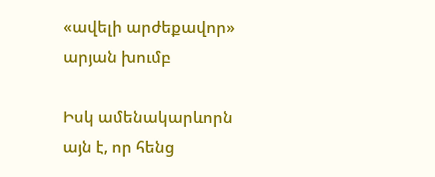«ավելի արժեքավոր» արյան խումբ

Իսկ ամենակարևորն այն է, որ հենց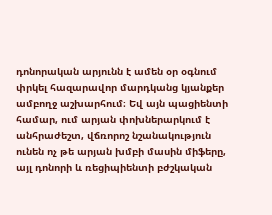դոնորական արյունն է ամեն օր օգնում փրկել հազարավոր մարդկանց կյանքեր ամբողջ աշխարհում։ Եվ այն պացիենտի համար, ում արյան փոխներարկում է անհրաժեշտ, վճռորոշ նշանակություն ունեն ոչ թե արյան խմբի մասին միֆերը, այլ դոնորի և ռեցիպիենտի բժշկական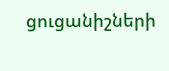ցուցանիշների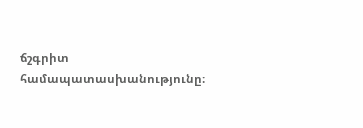ճշգրիտ համապատասխանությունը։